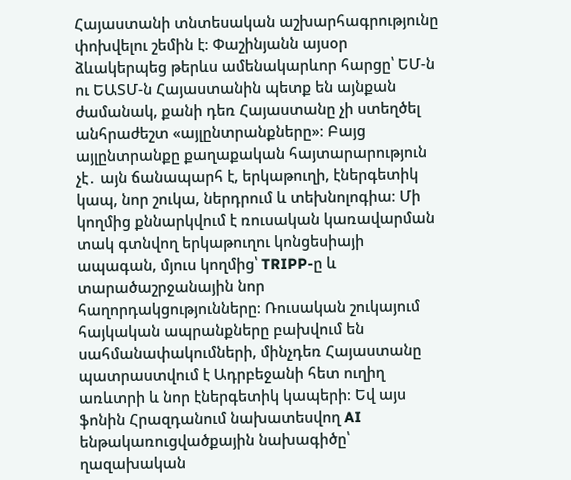Հայաստանի տնտեսական աշխարհագրությունը փոխվելու շեմին է։ Փաշինյանն այսօր ձևակերպեց թերևս ամենակարևոր հարցը՝ ԵՄ-ն ու ԵԱՏՄ-ն Հայաստանին պետք են այնքան ժամանակ, քանի դեռ Հայաստանը չի ստեղծել անհրաժեշտ «այլընտրանքները»։ Բայց այլընտրանքը քաղաքական հայտարարություն չէ․ այն ճանապարհ է, երկաթուղի, էներգետիկ կապ, նոր շուկա, ներդրում և տեխնոլոգիա։ Մի կողմից քննարկվում է ռուսական կառավարման տակ գտնվող երկաթուղու կոնցեսիայի ապագան, մյուս կողմից՝ TRIPP-ը և տարածաշրջանային նոր հաղորդակցությունները։ Ռուսական շուկայում հայկական ապրանքները բախվում են սահմանափակումների, մինչդեռ Հայաստանը պատրաստվում է Ադրբեջանի հետ ուղիղ առևտրի և նոր էներգետիկ կապերի։ Եվ այս ֆոնին Հրազդանում նախատեսվող AI ենթակառուցվածքային նախագիծը՝ ղազախական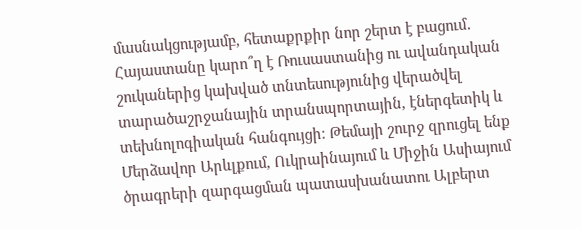մասնակցությամբ, հետաքրքիր նոր շերտ է բացում․ Հայաստանը կարո՞ղ է Ռուսաստանից ու ավանդական շուկաներից կախված տնտեսությունից վերածվել տարածաշրջանային տրանսպորտային, էներգետիկ և տեխնոլոգիական հանգույցի։ Թեմայի շուրջ զրուցել ենք Մերձավոր Արևլքում, Ուկրաինայում և Միջին Ասիայում ծրագրերի զարգացման պատասխանատու Ալբերտ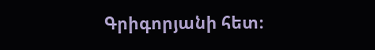Գրիգորյանի հետ։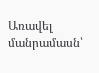Առավել մանրամասն՝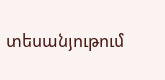տեսանյութում